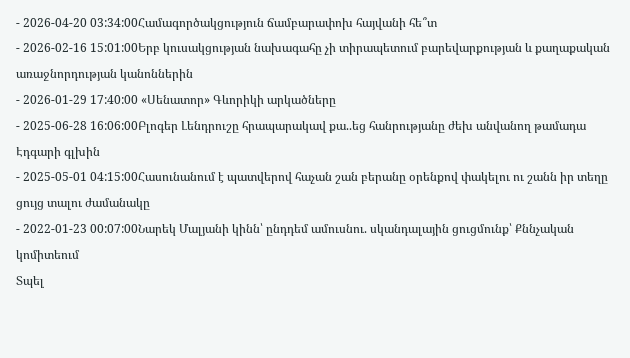- 2026-04-20 03:34:00Համագործակցություն ճամբարափոխ հայվանի հե՞տ
- 2026-02-16 15:01:00Երբ կուսակցության նախագահը չի տիրապետում բարեվարքության և քաղաքական առաջնորդության կանոններին
- 2026-01-29 17:40:00 «Սենատոր» Գևորիկի արկածները
- 2025-06-28 16:06:00Բլոգեր Լենդրուշը հրապարակավ քա..եց հանրությանը ժեխ անվանող թամադա Էդգարի գլխին
- 2025-05-01 04:15:00Հասունանում է պատվերով հաչան շան բերանը օրենքով փակելու ու շանն իր տեղը ցույց տալու ժամանակը
- 2022-01-23 00:07:00Նարեկ Մալյանի կինն՝ ընդդեմ ամուսնու. սկանդալային ցուցմունք՝ Քննչական կոմիտեում
Տպել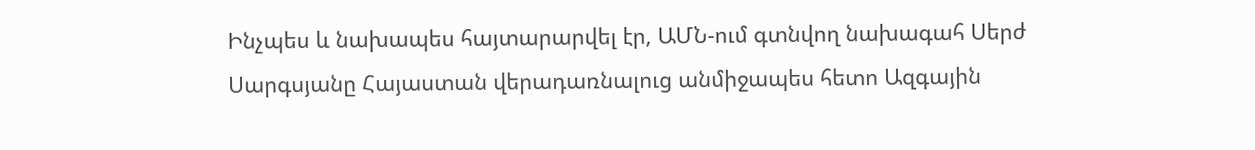Ինչպես և նախապես հայտարարվել էր, ԱՄՆ-ում գտնվող նախագահ Սերժ Սարգսյանը Հայաստան վերադառնալուց անմիջապես հետո Ազգային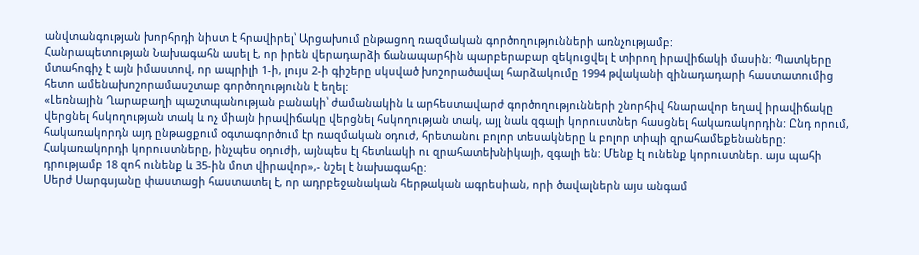անվտանգության խորհրդի նիստ է հրավիրել՝ Արցախում ընթացող ռազմական գործողությունների առնչությամբ:
Հանրապետության Նախագահն ասել է, որ իրեն վերադարձի ճանապարհին պարբերաբար զեկուցվել է տիրող իրավիճակի մասին: Պատկերը մտահոգիչ է այն իմաստով, որ ապրիլի 1-ի, լույս 2-ի գիշերը սկսված խոշորածավալ հարձակումը 1994 թվականի զինադադարի հաստատումից հետո ամենախոշորամասշտաբ գործողությունն է եղել:
«Լեռնային Ղարաբաղի պաշտպանության բանակի՝ ժամանակին և արհեստավարժ գործողությունների շնորհիվ հնարավոր եղավ իրավիճակը վերցնել հսկողության տակ և ոչ միայն իրավիճակը վերցնել հսկողության տակ, այլ նաև զգալի կորուստներ հասցնել հակառակորդին: Ընդ որում, հակառակորդն այդ ընթացքում օգտագործում էր ռազմական օդուժ, հրետանու բոլոր տեսակները և բոլոր տիպի զրահամեքենաները: Հակառակորդի կորուստները, ինչպես օդուժի, այնպես էլ հետևակի ու զրահատեխնիկայի, զգալի են: Մենք էլ ունենք կորուստներ. այս պահի դրությամբ 18 զոհ ունենք և 35-ին մոտ վիրավոր»,- նշել է նախագահը:
Սերժ Սարգսյանը փաստացի հաստատել է, որ ադրբեջանական հերթական ագրեսիան, որի ծավալներն այս անգամ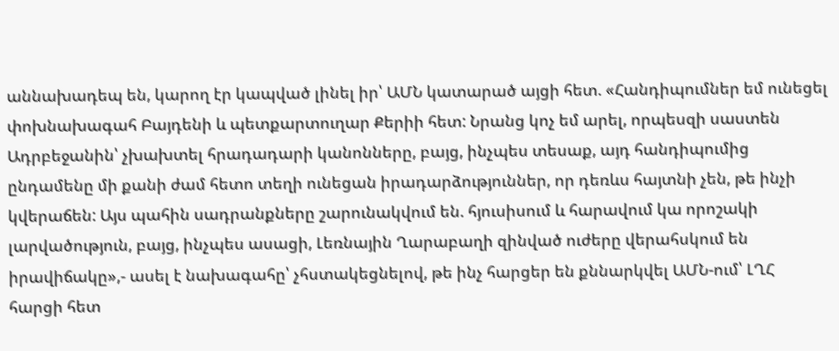աննախադեպ են, կարող էր կապված լինել իր՝ ԱՄՆ կատարած այցի հետ. «Հանդիպումներ եմ ունեցել փոխնախագահ Բայդենի և պետքարտուղար Քերիի հետ: Նրանց կոչ եմ արել, որպեսզի սաստեն Ադրբեջանին՝ չխախտել հրադադարի կանոնները, բայց, ինչպես տեսաք, այդ հանդիպումից ընդամենը մի քանի ժամ հետո տեղի ունեցան իրադարձություններ, որ դեռևս հայտնի չեն, թե ինչի կվերաճեն: Այս պահին սադրանքները շարունակվում են. հյուսիսում և հարավում կա որոշակի լարվածություն, բայց, ինչպես ասացի, Լեռնային Ղարաբաղի զինված ուժերը վերահսկում են իրավիճակը»,- ասել է նախագահը՝ չհստակեցնելով, թե ինչ հարցեր են քննարկվել ԱՄՆ-ում՝ ԼՂՀ հարցի հետ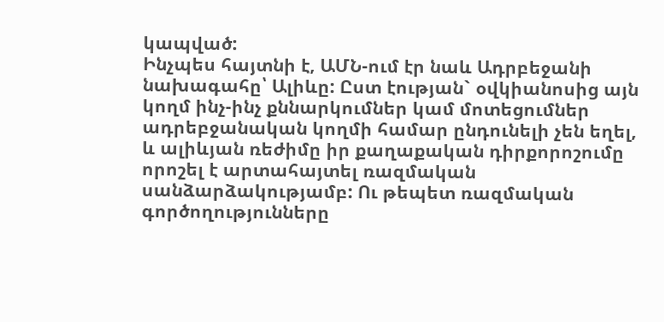կապված:
Ինչպես հայտնի է, ԱՄՆ-ում էր նաև Ադրբեջանի նախագահը՝ Ալիևը: Ըստ էության` օվկիանոսից այն կողմ ինչ-ինչ քննարկումներ կամ մոտեցումներ ադրեբջանական կողմի համար ընդունելի չեն եղել, և ալիևյան ռեժիմը իր քաղաքական դիրքորոշումը որոշել է արտահայտել ռազմական սանձարձակությամբ: Ու թեպետ ռազմական գործողությունները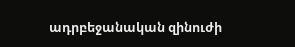ադրբեջանական զինուժի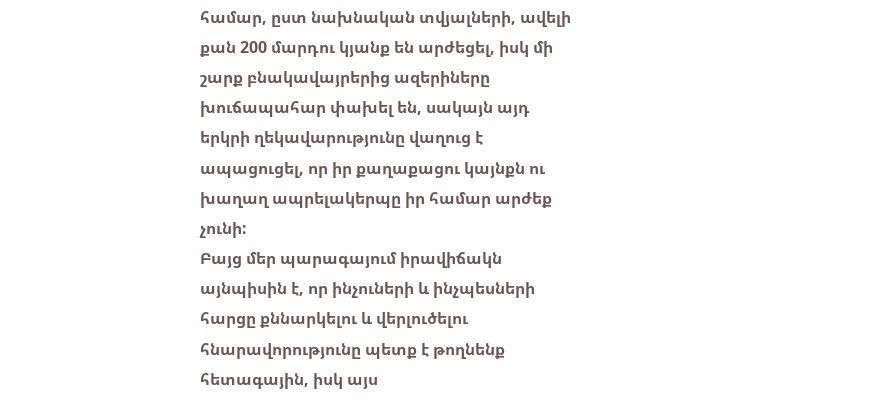համար, ըստ նախնական տվյալների, ավելի քան 200 մարդու կյանք են արժեցել, իսկ մի շարք բնակավայրերից ազերիները խուճապահար փախել են, սակայն այդ երկրի ղեկավարությունը վաղուց է ապացուցել, որ իր քաղաքացու կայնքն ու խաղաղ ապրելակերպը իր համար արժեք չունի:
Բայց մեր պարագայում իրավիճակն այնպիսին է, որ ինչուների և ինչպեսների հարցը քննարկելու և վերլուծելու հնարավորությունը պետք է թողնենք հետագային, իսկ այս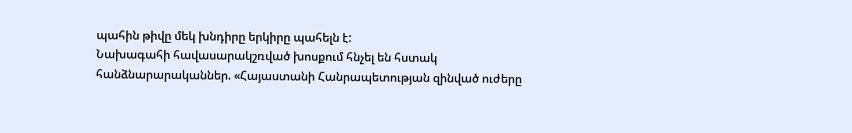պահին թիվը մեկ խնդիրը երկիրը պահելն է:
Նախագահի հավասարակշռված խոսքում հնչել են հստակ հանձնարարականներ. «Հայաստանի Հանրապետության զինված ուժերը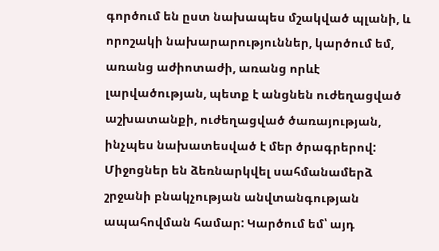գործում են ըստ նախապես մշակված պլանի, և որոշակի նախարարություններ, կարծում եմ, առանց աժիոտաժի, առանց որևէ լարվածության, պետք է անցնեն ուժեղացված աշխատանքի, ուժեղացված ծառայության, ինչպես նախատեսված է մեր ծրագրերով: Միջոցներ են ձեռնարկվել սահմանամերձ շրջանի բնակչության անվտանգության ապահովման համար: Կարծում եմ՝ այդ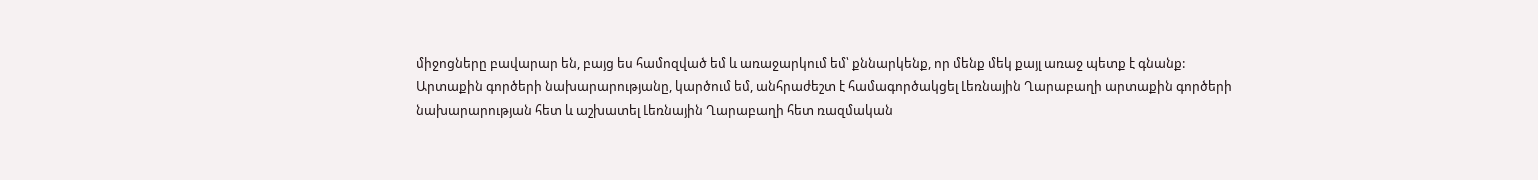միջոցները բավարար են, բայց ես համոզված եմ և առաջարկում եմ՝ քննարկենք, որ մենք մեկ քայլ առաջ պետք է գնանք:
Արտաքին գործերի նախարարությանը, կարծում եմ, անհրաժեշտ է համագործակցել Լեռնային Ղարաբաղի արտաքին գործերի նախարարության հետ և աշխատել Լեռնային Ղարաբաղի հետ ռազմական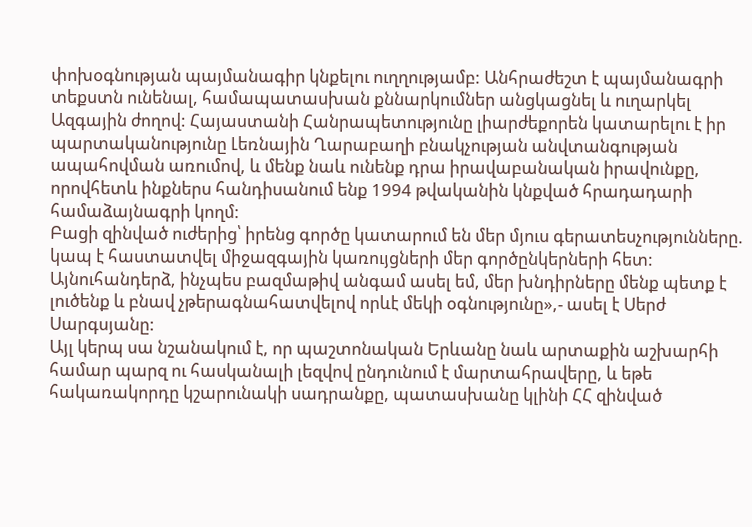փոխօգնության պայմանագիր կնքելու ուղղությամբ: Անհրաժեշտ է պայմանագրի տեքստն ունենալ, համապատասխան քննարկումներ անցկացնել և ուղարկել Ազգային ժողով: Հայաստանի Հանրապետությունը լիարժեքորեն կատարելու է իր պարտականությունը Լեռնային Ղարաբաղի բնակչության անվտանգության ապահովման առումով, և մենք նաև ունենք դրա իրավաբանական իրավունքը, որովհետև ինքներս հանդիսանում ենք 1994 թվականին կնքված հրադադարի համաձայնագրի կողմ:
Բացի զինված ուժերից՝ իրենց գործը կատարում են մեր մյուս գերատեսչությունները. կապ է հաստատվել միջազգային կառույցների մեր գործընկերների հետ: Այնուհանդերձ, ինչպես բազմաթիվ անգամ ասել եմ, մեր խնդիրները մենք պետք է լուծենք և բնավ չթերագնահատվելով որևէ մեկի օգնությունը»,- ասել է Սերժ Սարգսյանը:
Այլ կերպ սա նշանակում է, որ պաշտոնական Երևանը նաև արտաքին աշխարհի համար պարզ ու հասկանալի լեզվով ընդունում է մարտահրավերը, և եթե հակառակորդը կշարունակի սադրանքը, պատասխանը կլինի ՀՀ զինված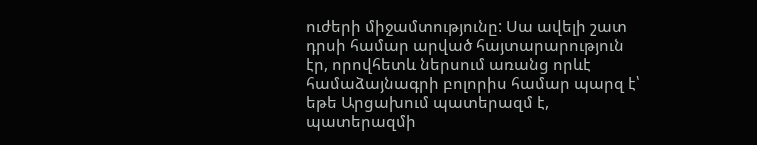ուժերի միջամտությունը: Սա ավելի շատ դրսի համար արված հայտարարություն էր, որովհետև ներսում առանց որևէ համաձայնագրի բոլորիս համար պարզ է՝ եթե Արցախում պատերազմ է, պատերազմի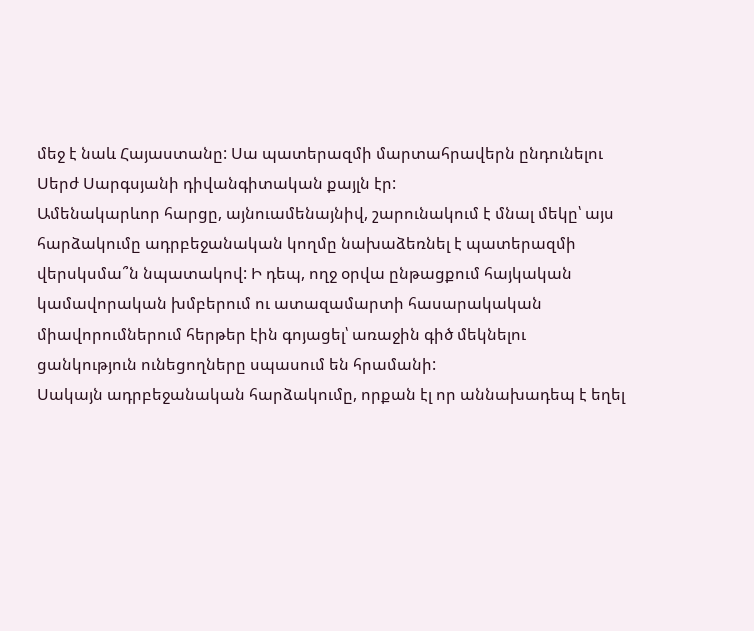մեջ է նաև Հայաստանը: Սա պատերազմի մարտահրավերն ընդունելու Սերժ Սարգսյանի դիվանգիտական քայլն էր:
Ամենակարևոր հարցը, այնուամենայնիվ, շարունակում է մնալ մեկը՝ այս հարձակումը ադրբեջանական կողմը նախաձեռնել է պատերազմի վերսկսմա՞ն նպատակով: Ի դեպ, ողջ օրվա ընթացքում հայկական կամավորական խմբերում ու ատազամարտի հասարակական միավորումներում հերթեր էին գոյացել՝ առաջին գիծ մեկնելու ցանկություն ունեցողները սպասում են հրամանի:
Սակայն ադրբեջանական հարձակումը, որքան էլ որ աննախադեպ է եղել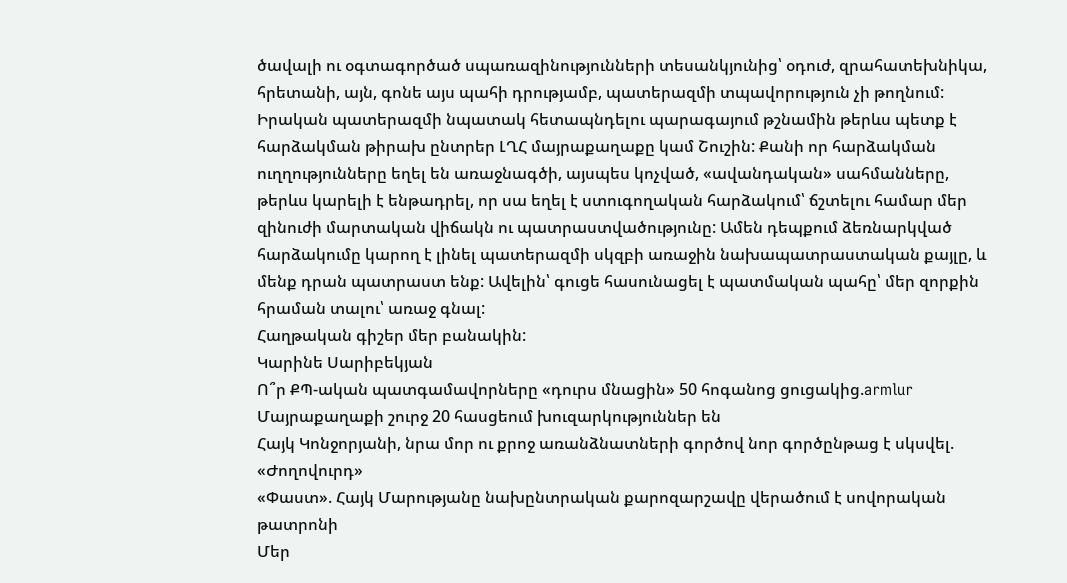ծավալի ու օգտագործած սպառազինությունների տեսանկյունից՝ օդուժ, զրահատեխնիկա, հրետանի, այն, գոնե այս պահի դրությամբ, պատերազմի տպավորություն չի թողնում: Իրական պատերազմի նպատակ հետապնդելու պարագայում թշնամին թերևս պետք է հարձակման թիրախ ընտրեր ԼՂՀ մայրաքաղաքը կամ Շուշին: Քանի որ հարձակման ուղղությունները եղել են առաջնագծի, այսպես կոչված, «ավանդական» սահմանները, թերևս կարելի է ենթադրել, որ սա եղել է ստուգողական հարձակում՝ ճշտելու համար մեր զինուժի մարտական վիճակն ու պատրաստվածությունը: Ամեն դեպքում ձեռնարկված հարձակումը կարող է լինել պատերազմի սկզբի առաջին նախապատրաստական քայլը, և մենք դրան պատրաստ ենք: Ավելին՝ գուցե հասունացել է պատմական պահը՝ մեր զորքին հրաման տալու՝ առաջ գնալ:
Հաղթական գիշեր մեր բանակին:
Կարինե Սարիբեկյան
Ո՞ր ՔՊ-ական պատգամավորները «դուրս մնացին» 50 հոգանոց ցուցակից.armlur
Մայրաքաղաքի շուրջ 20 հասցեում խուզարկություններ են
Հայկ Կոնջորյանի, նրա մոր ու քրոջ առանձնատների գործով նոր գործընթաց է սկսվել. «Ժողովուրդ»
«Փաստ». Հայկ Մարությանը նախընտրական քարոզարշավը վերածում է սովորական թատրոնի
Մեր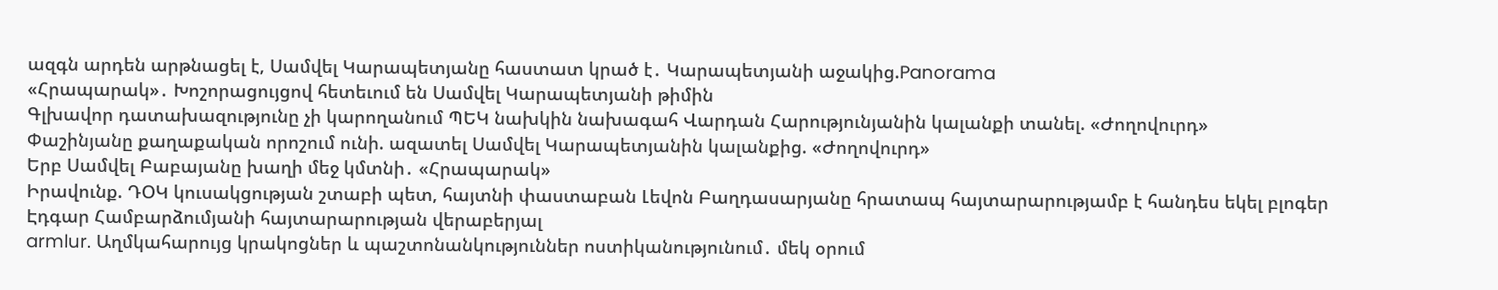ազգն արդեն արթնացել է, Սամվել Կարապետյանը հաստատ կրած է․ Կարապետյանի աջակից.Panorama
«Հրապարակ»․ Խոշորացույցով հետեւում են Սամվել Կարապետյանի թիմին
Գլխավոր դատախազությունը չի կարողանում ՊԵԿ նախկին նախագահ Վարդան Հարությունյանին կալանքի տանել. «Ժողովուրդ»
Փաշինյանը քաղաքական որոշում ունի. ազատել Սամվել Կարապետյանին կալանքից. «Ժողովուրդ»
Երբ Սամվել Բաբայանը խաղի մեջ կմտնի․ «Հրապարակ»
Իրավունք. ԴՕԿ կուսակցության շտաբի պետ, հայտնի փաստաբան Լեվոն Բաղդասարյանը հրատապ հայտարարությամբ է հանդես եկել բլոգեր Էդգար Համբարձումյանի հայտարարության վերաբերյալ
armlur. Աղմկահարույց կրակոցներ և պաշտոնանկություններ ոստիկանությունում․ մեկ օրում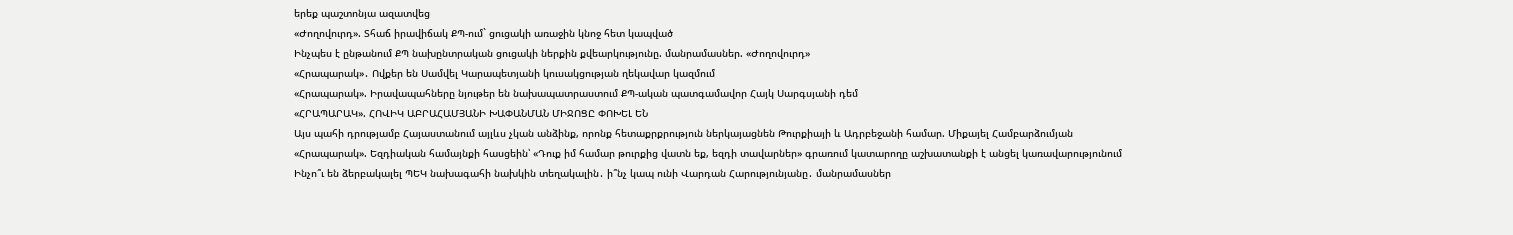երեք պաշտոնյա ազատվեց
«Ժողովուրդ». Տհաճ իրավիճակ ՔՊ-ում` ցուցակի առաջին կնոջ հետ կապված
Ինչպես է ընթանում ՔՊ նախընտրական ցուցակի ներքին քվեարկությունը. մանրամասներ. «Ժողովուրդ»
«Հրապարակ»․ Ովքեր են Սամվել Կարապետյանի կուսակցության ղեկավար կազմում
«Հրապարակ». Իրավապահները նյութեր են նախապատրաստում ՔՊ-ական պատգամավոր Հայկ Սարգսյանի դեմ
«ՀՐԱՊԱՐԱԿ». ՀՈՎԻԿ ԱԲՐԱՀԱՄՅԱՆԻ ԽԱՓԱՆՄԱՆ ՄԻՋՈՑԸ ՓՈԽԵԼ ԵՆ
Այս պահի դրությամբ Հայաստանում այլևս չկան անձինք, որոնք հետաքրքրություն ներկայացնեն Թուրքիայի և Ադրբեջանի համար. Միքայել Համբարձումյան
«Հրապարակ». Եզդիական համայնքի հասցեին՝ «Դուք իմ համար թուրքից վատն եք, եզդի տավարներ» գրառում կատարողը աշխատանքի է անցել կառավարությունում
Ինչո՞ւ են ձերբակալել ՊԵԿ նախագահի նախկին տեղակալին․ ի՞նչ կապ ունի Վարդան Հարությունյանը․ մանրամասներ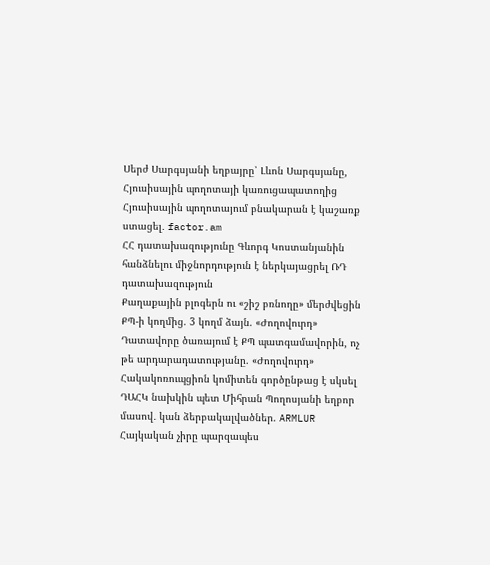Սերժ Սարգսյանի եղբայրը՝ Լևոն Սարգսյանը, Հյուսիսային պողոտայի կառուցապատողից Հյուսիսային պողոտայում բնակարան է կաշառք ստացել․ factor.am
ՀՀ դատախազությունը Գևորգ Կոստանյանին հանձնելու միջնորդություն է ներկայացրել ՌԴ դատախազություն
Քաղաքային բլոգերն ու «շիշ բռնողը» մերժվեցին ՔՊ-ի կողմից. 3 կողմ ձայն. «Ժողովուրդ»
Դատավորը ծառայում է ՔՊ պատգամավորին, ոչ թե արդարադատությանը. «Ժողովուրդ»
Հակակոռուպցիոն կոմիտեն գործընթաց է սկսել ԴԱՀԿ նախկին պետ Միհրան Պողոսյանի եղբոր մասով․ կան ձերբակալվածներ. ARMLUR
Հայկական չիրը պարզապես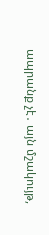ապրանք չէ․ այն մշակույթ,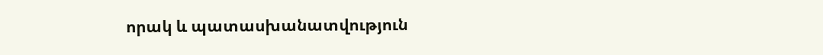որակ և պատասխանատվություն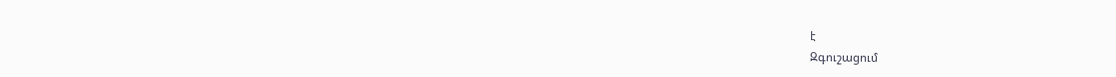է
Զգուշացում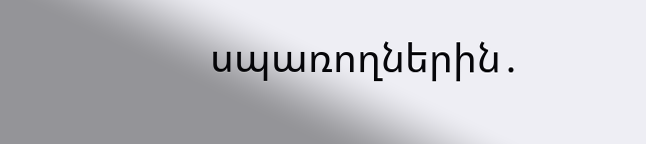սպառողներին․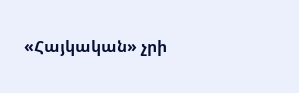«Հայկական» չրի